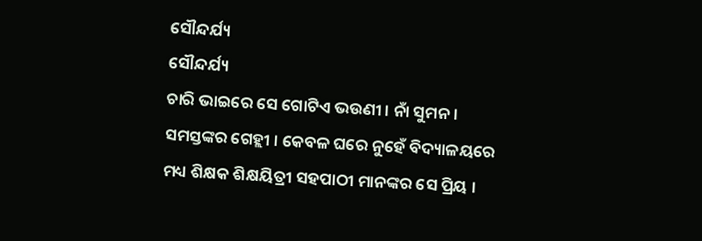ସୌନ୍ଦର୍ଯ୍ୟ
ସୌନ୍ଦର୍ଯ୍ୟ
ଚାରି ଭାଇରେ ସେ ଗୋଟିଏ ଭଉଣୀ । ନାଁ ସୁମନ । ସମସ୍ତଙ୍କର ଗେହ୍ଲୀ । କେବଳ ଘରେ ନୁହେଁ ବିଦ୍ୟାଳୟରେ ମଧ୍ୟ ଶିକ୍ଷକ ଶିକ୍ଷୟିତ୍ରୀ ସହପାଠୀ ମାନଙ୍କର ସେ ପ୍ରିୟ ।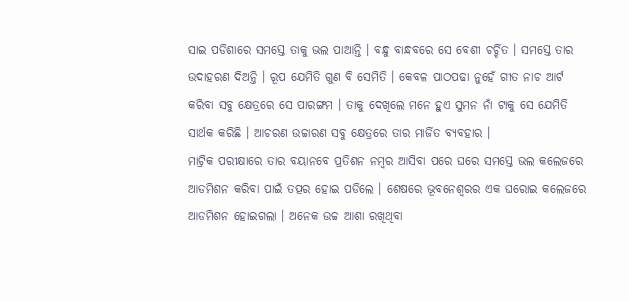ସାଇ ପଡିଶାରେ ସମସ୍ତେ ତାକୁ ଭଲ ପାଆନ୍ତି । ବନ୍ଧୁ ବାନ୍ଧବରେ ସେ ବେଶୀ ଚର୍ଚ୍ଚିତ । ସମସ୍ତେ ତାର ଉଦାହରଣ ଦିଅନ୍ତି । ରୂପ ଯେମିତି ଗୁଣ ବି ସେମିତି । କେବଳ ପାଠପଢା ନୁହେଁ ଗୀତ ନାଚ ଆର୍ଟ କରିବା ସବୁ କ୍ଷେତ୍ରରେ ସେ ପାରଙ୍ଗମ । ତାକୁ ଦେଖିଲେ ମନେ ହୁଏ ସୁମନ ନାଁ ଟାକୁ ସେ ଯେମିତି ସାର୍ଥକ କରିଛି । ଆଚରଣ ଉଚ୍ଚାରଣ ସବୁ କ୍ଷେତ୍ରରେ ତାର ମାର୍ଜିତ ବ୍ୟବହାର ।
ମାଟ୍ରିକ ପରୀକ୍ଷାରେ ତାର ବୟାନବେ ପ୍ରତିଶନ ନମ୍ବର ଆସିବା ପରେ ଘରେ ସମସ୍ତେ ଭଲ କଲେଜରେ ଆଡମିଶନ କରିବା ପାଇଁ ତତ୍ପର ହୋଇ ପଡିଲେ । ଶେଷରେ ଭୂବନେଶ୍ୱରର ଏକ ଘରୋଇ କଲେଜରେ ଆଡମିଶନ ହୋଇଗଲା । ଅନେକ ଉଚ୍ଚ ଆଶା ରଖିଥିବା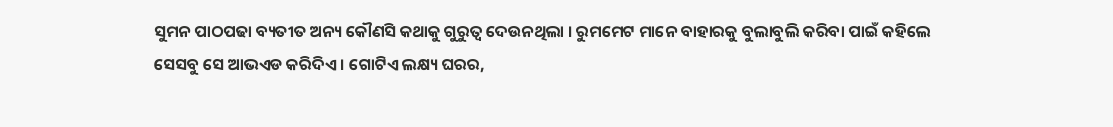ସୁମନ ପାଠପଢା ବ୍ୟତୀତ ଅନ୍ୟ କୌଣସି କଥାକୁ ଗୁରୁତ୍ୱ ଦେଉନଥିଲା । ରୁମମେଟ ମାନେ ବାହାରକୁ ବୁଲାବୁଲି କରିବା ପାଇଁ କହିଲେ ସେସବୁ ସେ ଆଭଏଡ କରିଦିଏ । ଗୋଟିଏ ଲକ୍ଷ୍ୟ ଘରର,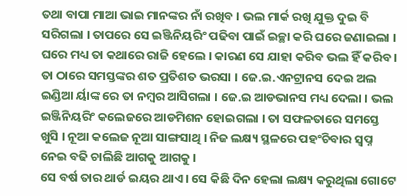ତଥା ବାପା ମାଆ ଭାଇ ମାନଙ୍କର ନାଁ ରଖିବ । ଭଲ ମାର୍କ ରଖି ଯୁକ୍ତ ଦୁଇ ବି ସରିଗଲା । ତାପରେ ସେ ଇଞ୍ଜିନିୟରିଂ ପଢିବା ପାଇଁ ଇଚ୍ଛା କରି ଘରେ ଜଣାଇଲା । ଘରେ ମଧ୍ୟ ତା କଥାରେ ରାଜି ହେଲେ । କାରଣ ସେ ଯାହା କରିବ ଭଲ ହିଁ କରିବ । ତା ଠାରେ ସମସ୍ତଙ୍କର ଶତ ପ୍ରତିଶତ ଭରସା । ଜେ.ଇ.ଏନଟ୍ରାନସ ଦେଇ ଅଲ ଇଣ୍ଡିଆ ର୍ୟାଙ୍କ ରେ ତା ନମ୍ବର ଆସିଗଲା । ଜେ.ଇ ଆଡଭାନସ ମଧ୍ୟ ଦେଲା । ଭଲ ଇଞ୍ଜିନିୟରିଂ କଲେଜରେ ଆଡମିଶନ ହୋଇଗଲା । ତା ସଫଳତାରେ ସମସ୍ତେ ଖୁସି । ନୂଆ କଲେଜ ନୂଆ ସାଙ୍ଗସାଥି । ନିଜ ଲକ୍ଷ୍ୟ ସ୍ଥଳରେ ପହଂଚିବାର ସ୍ୱପ୍ନ ନେଇ ବଢି ଚାଲିଛି ଆଗକୁ ଆଗକୁ ।
ସେ ବର୍ଷ ତାର ଥାର୍ଡ ଇୟର ଥାଏ । ସେ କିଛି ଦିନ ହେଲା ଲକ୍ଷ୍ୟ କରୁଥିଲା ଗୋଟେ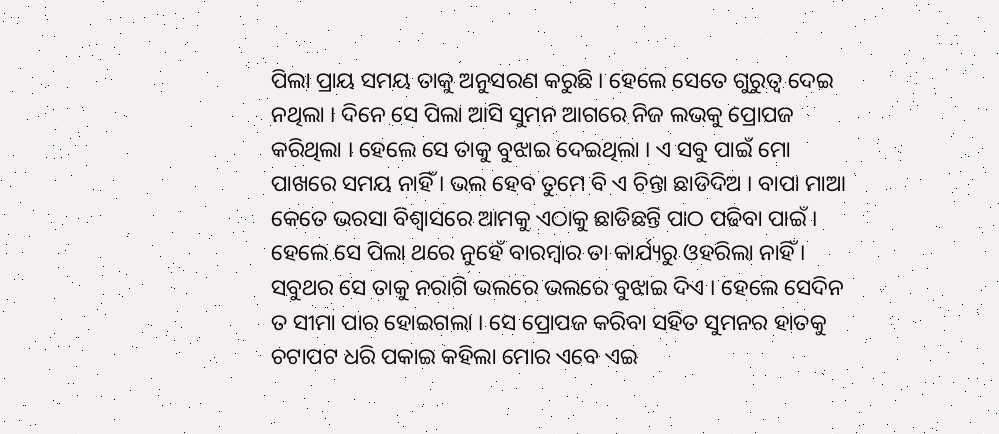ପିଲା ପ୍ରାୟ ସମୟ ତାକୁ ଅନୁସରଣ କରୁଛି । ହେଲେ ସେତେ ଗୁରୁତ୍ୱ ଦେଇ ନଥିଲା । ଦିନେ ସେ ପିଲା ଆସି ସୁମନ ଆଗରେ ନିଜ ଲଭକୁ ପ୍ରୋପଜ କରିଥିଲା । ହେଲେ ସେ ତାକୁ ବୁଝାଇ ଦେଇଥିଲା । ଏ ସବୁ ପାଇଁ ମୋ ପାଖରେ ସମୟ ନାହିଁ । ଭଲ ହେବ ତୁମେ ବି ଏ ଚିନ୍ତା ଛାଡିଦିଅ । ବାପା ମାଆ କେତେ ଭରସା ବିଶ୍ୱାସରେ ଆମକୁ ଏଠାକୁ ଛାଡିଛନ୍ତି ପାଠ ପଢିବା ପାଇଁ । ହେଲେ ସେ ପିଲା ଥରେ ନୁହେଁ ବାରମ୍ବାର ତା କାର୍ଯ୍ୟରୁ ଓହରିଲା ନାହିଁ । ସବୁଥର ସେ ତାକୁ ନରାଗି ଭଲରେ ଭଲରେ ବୁଝାଇ ଦିଏ । ହେଲେ ସେଦିନ ତ ସୀମା ପାର ହୋଇଗଲା । ସେ ପ୍ରୋପଜ କରିବା ସହିତ ସୁମନର ହାତକୁ ଚଟାପଟ ଧରି ପକାଇ କହିଲା ମୋର ଏବେ ଏଇ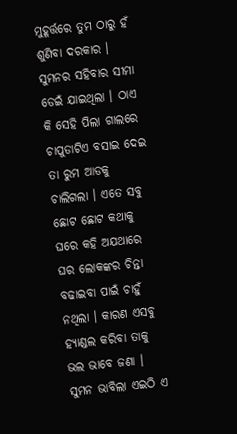ମୁହୂର୍ତ୍ତରେ ତୁମ ଠାରୁ ହଁ ଶୁଣିବା ଦରକାର । ସୁମନର ସହିବାର ସୀମା ଡେଇଁ ଯାଇଥିଲା । ଠାଏ କି ସେହି ପିଲା ଗାଲରେ ଚାପୁଡାଟିଏ ବସାଇ ଦେଇ ତା ରୁମ ଆଡକୁ ଚାଲିଗଲା । ଏତେ ସବୁ ଛୋଟ ଛୋଟ କଥାକୁ ଘରେ କହି ଅଯଥାରେ ଘର ଲୋକଙ୍କର ଚିନ୍ତା ବଢାଇବା ପାଇଁ ଚାହୁଁ ନଥିଲା । କାରଣ ଏସବୁ ହ୍ୟାଣ୍ଡଲ କରିବା ତାକୁ ଭଲ ଭାବେ ଜଣା । ସୁମନ ଭାବିଲା ଏଇଠି ଏ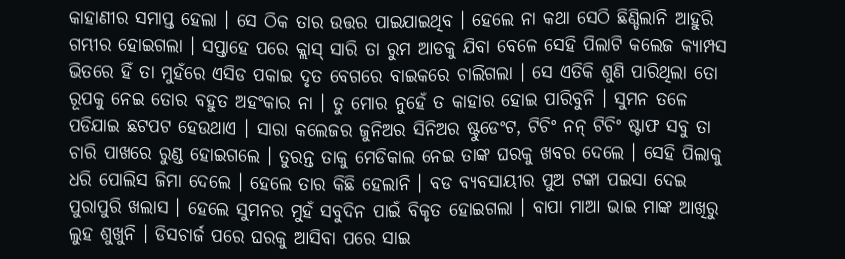କାହାଣୀର ସମାପ୍ତ ହେଲା । ସେ ଠିକ ତାର ଉତ୍ତର ପାଇଯାଇଥିବ । ହେଲେ ନା କଥା ସେଠି ଛିଣ୍ଡିଲାନି ଆହୁରି ଗମ୍ଭୀର ହୋଇଗଲା । ସପ୍ତାହେ ପରେ କ୍ଲାସ୍ ସାରି ତା ରୁମ ଆଡକୁ ଯିବା ବେଳେ ସେହି ପିଲାଟି କଲେଜ କ୍ୟାମ୍ପସ ଭିତରେ ହିଁ ତା ମୁହଁରେ ଏସିଡ ପକାଇ ଦୃତ ବେଗରେ ବାଇକରେ ଚାଲିଗଲା । ସେ ଏତିକି ଶୁଣି ପାରିଥିଲା ତୋ ରୂପକୁ ନେଇ ତୋର ବହୁତ ଅହଂକାର ନା । ତୁ ମୋର ନୁହେଁ ତ କାହାର ହୋଇ ପାରିବୁନି । ସୁମନ ତଳେ ପଡିଯାଇ ଛଟପଟ ହେଉଥାଏ । ସାରା କଲେଜର ଜୁନିଅର ସିନିଅର ଷ୍ଟୁଡେଂଟ, ଟିଚିଂ ନନ୍ ଟିଚିଂ ଷ୍ଟାଫ ସବୁ ତା ଚାରି ପାଖରେ ରୁଣ୍ଡ ହୋଇଗଲେ । ତୁରନ୍ତ ତାକୁ ମେଡିକାଲ ନେଇ ତାଙ୍କ ଘରକୁ ଖବର ଦେଲେ । ସେହି ପିଲାକୁ ଧରି ପୋଲିସ ଜିମା ଦେଲେ । ହେଲେ ତାର କିଛି ହେଲାନି । ବଡ ବ୍ୟବସାୟୀର ପୁଅ ଟଙ୍କା ପଇସା ଦେଇ ପୁରାପୁରି ଖଲାସ । ହେଲେ ସୁମନର ମୁହଁ ସବୁଦିନ ପାଇଁ ବିକୃତ ହୋଇଗଲା । ବାପା ମାଆ ଭାଇ ମାଙ୍କ ଆଖିରୁ ଲୁହ ଶୁଖୁନି । ଡିସଚାର୍ଜ ପରେ ଘରକୁ ଆସିବା ପରେ ସାଇ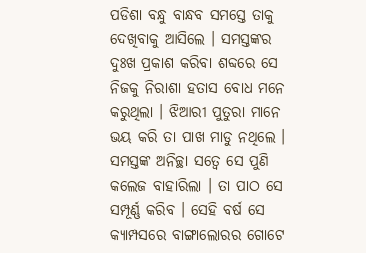ପଡିଶା ବନ୍ଧୁ ବାନ୍ଧବ ସମସ୍ତେ ତାକୁ ଦେଖିବାକୁ ଆସିଲେ । ସମସ୍ତଙ୍କର ଦୁଃଖ ପ୍ରକାଶ କରିବା ଶବ୍ଦରେ ସେ ନିଜକୁ ନିରାଶା ହତାସ ବୋଧ ମନେ କରୁଥିଲା । ଝିଆରୀ ପୁତୁରା ମାନେ ଭୟ କରି ତା ପାଖ ମାଡୁ ନଥିଲେ । ସମସ୍ତଙ୍କ ଅନିଚ୍ଛା ସତ୍ୱେ ସେ ପୁଣି କଲେଜ ବାହାରିଲା । ତା ପାଠ ସେ ସମ୍ପୂର୍ଣ୍ଣ କରିବ । ସେହି ବର୍ଷ ସେ କ୍ୟାମ୍ପସରେ ବାଙ୍ଗାଲୋରର ଗୋଟେ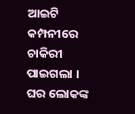ଆଇଟି କମ୍ପନୀରେ ଚାକିରୀ ପାଇଗଲା । ଘର ଲୋକଙ୍କ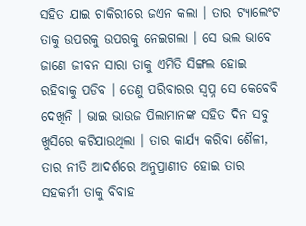ସହିତ ଯାଇ ଚାକିରୀରେ ଜଏନ କଲା । ତାର ଟ୍ୟାଲେଂଟ ତାକୁ ଉପରକୁ ଉପରକୁ ନେଇଗଲା । ସେ ଭଲ ଭାବେ ଜାଣେ ଜୀବନ ସାରା ତାକୁ ଏମିତି ସିଙ୍ଗଲ ହୋଇ ରହିବାକୁ ପଡିବ । ତେଣୁ ପରିବାରର ସ୍ୱପ୍ନ ସେ କେବେବି ଦେଖିନି । ଭାଇ ଭାଉଜ ପିଲାମାନଙ୍କ ସହିତ ଦିନ ସବୁ ଖୁସିରେ କଟିଯାଉଥିଲା । ତାର କାର୍ଯ୍ୟ କରିବା ଶୈଳୀ, ତାର ନୀତି ଆଦର୍ଶରେ ଅନୁପ୍ରାଣୀତ ହୋଇ ତାର ସହକର୍ମୀ ତାକୁ ବିବାହ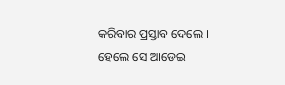କରିବାର ପ୍ରସ୍ତାବ ଦେଲେ । ହେଲେ ସେ ଆଡେଇ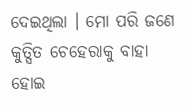ଦେଇଥିଲା । ମୋ ପରି ଜଣେ କୁତ୍ସିତ ଚେହେରାକୁ ବାହା ହୋଇ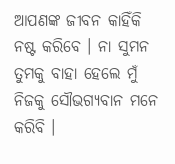ଆପଣଙ୍କ ଜୀବନ କାହିଁକି ନଷ୍ଟ କରିବେ । ନା ସୁମନ ତୁମକୁ ବାହା ହେଲେ ମୁଁ ନିଜକୁ ସୌଭଗ୍ୟବାନ ମନେ କରିବି ।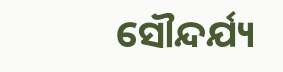ସୌନ୍ଦର୍ଯ୍ୟ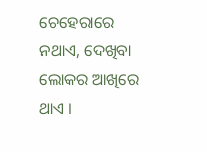ଚେହେରାରେ ନଥାଏ, ଦେଖିବା ଲୋକର ଆଖିରେ ଥାଏ ।